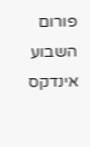פורום השבוע אינדקס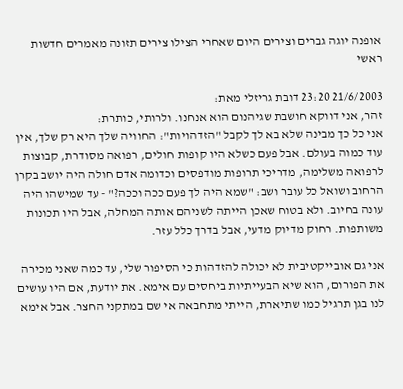אופנה יוגה גברים וצירים היום שאחרי הצילו צירים תזונה מאמרים חדשות ראשי

21/6/2003 23:20 דובת גריזלי מאת:
זהר, אני דווקא חושבת שגיהנום הוא אנחנו. ולרותי, כותרת:
אני כל כך מבינה שלא בא לך לקבל "הזדהויות": החוויה שלך היא רק שלך, אין עוד כמוה בעולם. אבל פעם כשלא היו קופות חולים, רפואה מסודרת, קבוצות לרפואה משלימה, מדריכי תרופות מודפסים וכדומה אדם חולה היה יושב בקרן הרחוב ושואל כל עובר ושב: "שמא היה לך פעם ככה וככה?" - עד שמישהו היה עונה בחיוב. ולא בטוח שאכן הייתה לשניהם אותה המחלה, אבל היו תכונות משותפות. רחוק מדיוק מדעי, אבל בדרך כלל עזר.

אני גם אובייקטיבית לא יכולה להזדהות כי הסיפור שלי, עד כמה שאני מכירה את הפורום, הוא שיא הבעייתיות ביחסים עם אימא. את יודעת, אם היו עושים לנו בגן תרגיל כמו שתיארת, הייתי מתחבאה אי שם במתקני החצר. אבל אימא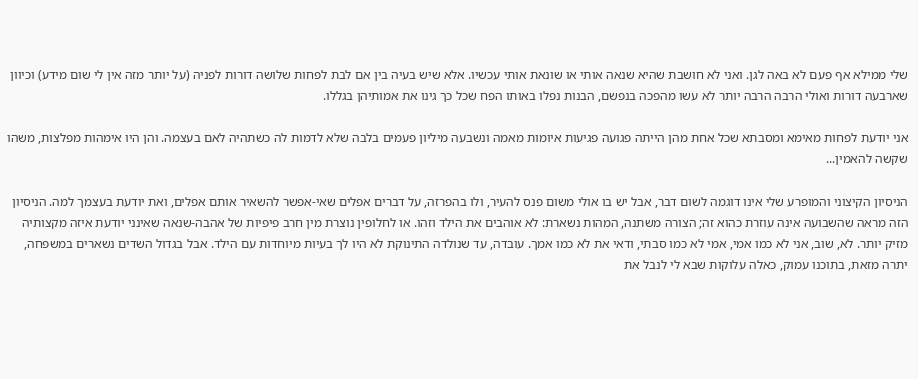שלי ממילא אף פעם לא באה לגן. ואני לא חושבת שהיא שנאה אותי או שונאת אותי עכשיו. אלא שיש בעיה בין אם לבת לפחות שלושה דורות לפניה (על יותר מזה אין לי שום מידע) וכיוון שארבעה דורות ואולי הרבה הרבה יותר לא עשו מהפכה בנפשם, הבנות נפלו באותו הפח שכל כך גינו את אמותיהן בגללו.

אני יודעת לפחות מאימא ומסבתא שכל אחת מהן הייתה פגועה פגיעות איומות מאמה ונשבעה מיליון פעמים בלבה שלא לדמות לה כשתהיה לאם בעצמה. והן היו אימהות מפלצות, משהו שקשה להאמין...

הניסיון הקיצוני והמופרע שלי אינו דוגמה לשום דבר, אבל יש בו אולי משום פנס להעיר, ולו בהפרזה, על דברים אפלים שאי-אפשר להשאיר אותם אפלים, ואת יודעת בעצמך למה. הניסיון הזה מראה שהשבועה אינה עוזרת כהוא זה; הצורה משתנה, המהות נשארת: לא אוהבים את הילד וזהו. או לחלופין נוצרת מין חרב פיפיות של אהבה-שנאה שאינני יודעת איזה מקצותיה מזיק יותר. לא, שוב, אני לא כמו אמי, אמי לא כמו סבתי, ודאי את לא כמו אמך. עובדה, עד שנולדה התינוקת לא היו לך בעיות מיוחדות עם הילד. אבל בגדול השדים נשארים במשפחה, יתרה מזאת, בתוכנו עמוק, כאלה עלוקות שבא לי לנבל את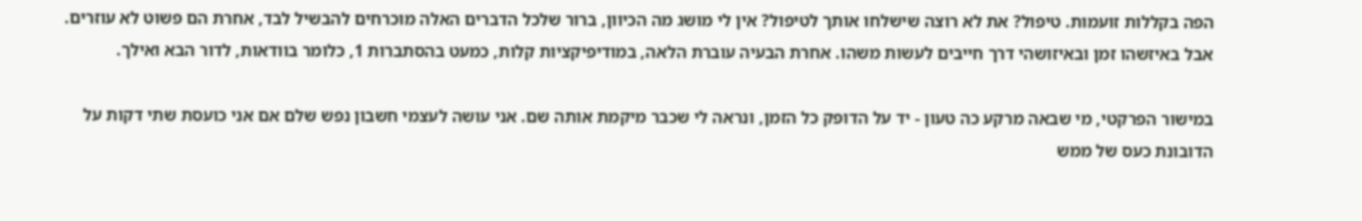הפה בקללות זועמות. טיפול? את לא רוצה שישלחו אותך לטיפול? אין לי מושג מה הכיוון, ברור שלכל הדברים האלה מוכרחים להבשיל לבד, אחרת הם פשוט לא עוזרים. אבל באיזשהו זמן ובאיזושהי דרך חייבים לעשות משהו. אחרת הבעיה עוברת הלאה, במודיפיקציות קלות, כמעט בהסתברות 1, כלומר בוודאות, לדור הבא ואילך.

במישור הפרקטי, מי שבאה מרקע כה טעון - יד על הדופק כל הזמן, ונראה לי שכבר מיקמת אותה שם. אני עושה לעצמי חשבון נפש שלם אם אני כועסת שתי דקות על הדובונת כעס של ממש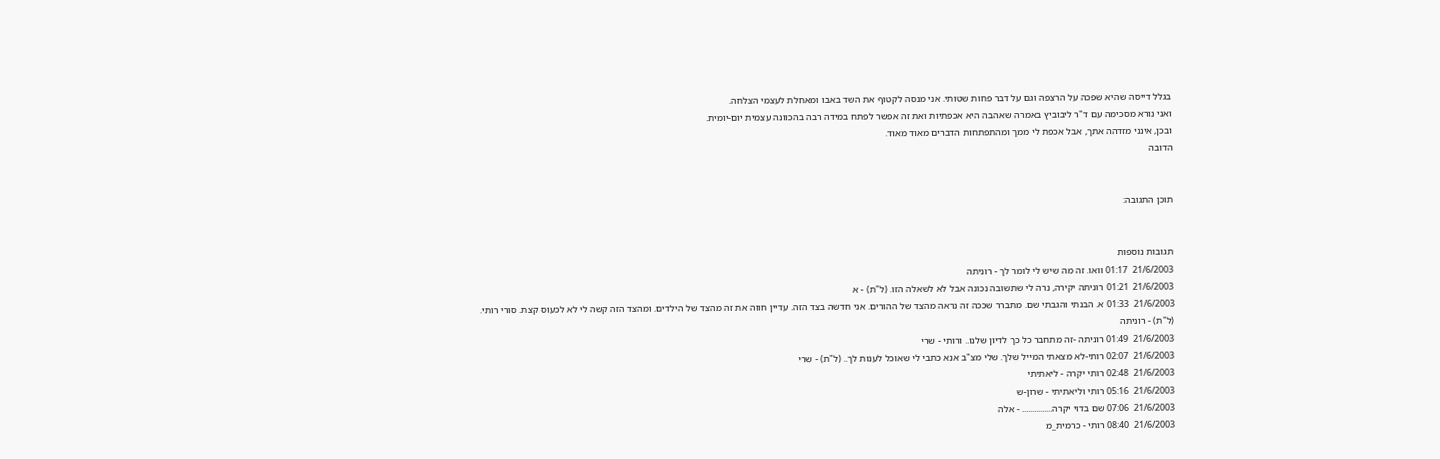בגלל דייסה שהיא שפכה על הרצפה וגם על דבר פחות שטותי. אני מנסה לקטוף את השד באבו ומאחלת לעצמי הצלחה.
ואני נורא מסכימה עם ד"ר ליבוביץ באמרה שאהבה היא אכפתיות ואת זה אפשר לפתח במידה רבה בהכוונה עצמית יום-יומית.
ובכן, אינני מזדהה אתך, אבל אכפת לי ממך ומהתפתחות הדברים מאוד מאוד.
הדובה


תוכן התגובה:


תגובות נוספות
21/6/2003  01:17 וואו. זה מה שיש לי לומר לך - רוניתה
21/6/2003  01:21 רוניתה יקירה, נרה לי שתשובה נכונה אבל לא לשאלה הזו. (ל"ת) - א
21/6/2003  01:33 א. הבנתי והגבתי שם. מתברר שככה זה נראה מהצד של ההורים. אני חדשה בצד הזה. עדיין חווה את זה מהצד של הילדים. ומהצד הזה קשה לי לא לכעוס קצת. סורי רותי. (ל"ת) - רוניתה
21/6/2003  01:49 רוניתה -זה מתחבר כל כך לדיון שלנו.. ורותי - שרי
21/6/2003  02:07 רותי-לא מצאתי המייל שלך. שלי מצ"ב אנא כתבי לי שאוכל לענות לך.. (ל"ת) - שרי
21/6/2003  02:48 רותי יקרה - ליאתיתי
21/6/2003  05:16 רותי וליאתיתי - שרון-ש
21/6/2003  07:06 שם בדוי יקרה............... - אלה
21/6/2003  08:40 רותי - כרמית_מ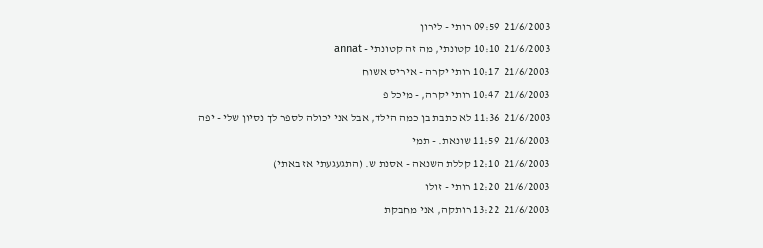21/6/2003  09:59 רותי - לירון
21/6/2003  10:10 קטונתי, מה זה קטונתי - annat
21/6/2003  10:17 רותי יקרה - איריס אשוח
21/6/2003  10:47 רותי יקרה, - מיכל פ
21/6/2003  11:36 לא כתבת בן כמה הילד, אבל אני יכולה לספר לך נסיון שלי - יפה
21/6/2003  11:59 שונאת. - תמי
21/6/2003  12:10 קללת השנאה - אסנת ש. (התגעגעתי אז באתי)
21/6/2003  12:20 רותי - זולו
21/6/2003  13:22 רותקה, אני מחבקת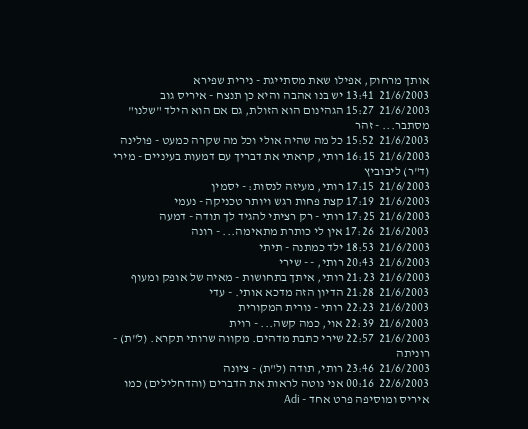אותך מרחוק, אפילו שאת מסתייגת - נירית שפירא
21/6/2003  13:41 יש בנו אהבה והיא כן תנצח - איריס גוב
21/6/2003  15:27 הגהינום הוא הזולת, גם אם הוא הילד "שלנו" מסתבר... - זהר
21/6/2003  15:52 כל מה שהיה אולי וכל מה שקרה כמעט - פולינה
21/6/2003  16:15 רותי, קראתי את דבריך עם דמעות בעיניים - מירי (ד"ר) ליבוביץ
21/6/2003  17:15 רותי, מעיזה לנסות: - יסמין
21/6/2003  17:19 קצת פחות רגש ויותר טכניקה - נעמי
21/6/2003  17:25 רותי - רק רציתי להגיד לך תודה - דמעה
21/6/2003  17:26 אין לי כותרת מתאימה... - רונה
21/6/2003  18:53 ילד כמתנה - תיתי
21/6/2003  20:43 רותי, - - שירי
21/6/2003  21:23 רותי, איתך בתחושות - מאיה של אופק ומעוף
21/6/2003  21:28 הדיון הזה מדכא אותי. - עדי
21/6/2003  22:23 רותי - נורית המקורית
21/6/2003  22:39 אוי, כמה קשה... - רוית
21/6/2003  22:57 שירי כתבת מדהים. מקווה שרותי תקרא. (ל"ת) - רוניתה
21/6/2003  23:46 רותי, תודה (ל"ת) - ציונה
22/6/2003  00:16 אני נוטה לראות את הדברים (והדחלילים) כמו איריס ומוסיפה פרט אחד - Adi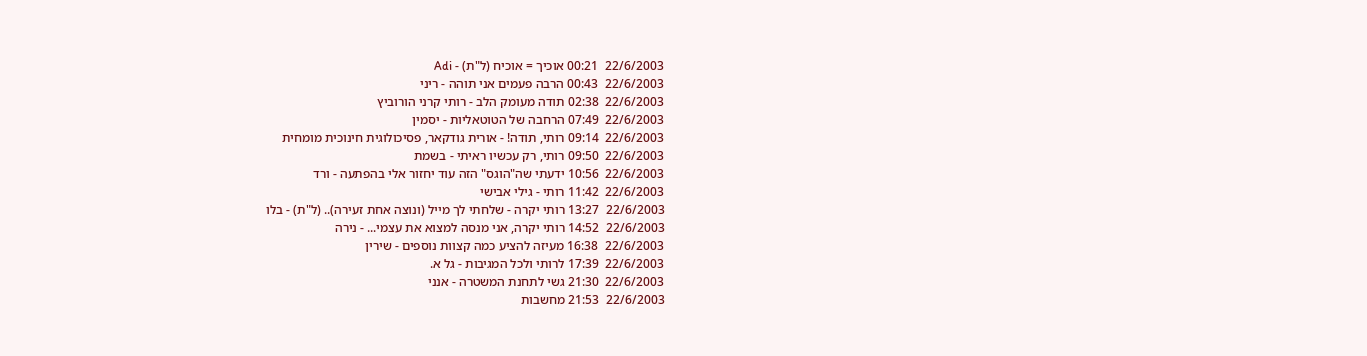22/6/2003  00:21 אוכיך = אוכיח (ל"ת) - Adi
22/6/2003  00:43 הרבה פעמים אני תוהה - ריני
22/6/2003  02:38 תודה מעומק הלב - רותי קרני הורוביץ
22/6/2003  07:49 הרחבה של הטוטאליות - יסמין
22/6/2003  09:14 רותי, תודה! - אורית גודקאר, פסיכולוגית חינוכית מומחית
22/6/2003  09:50 רותי, רק עכשיו ראיתי - בשמת
22/6/2003  10:56 ידעתי שה"הוגס" הזה עוד יחזור אלי בהפתעה - ורד
22/6/2003  11:42 רותי - גילי אבישי
22/6/2003  13:27 רותי יקרה - שלחתי לך מייל (ונוצה אחת זעירה).. (ל"ת) - בלו
22/6/2003  14:52 רותי יקרה, אני מנסה למצוא את עצמי... - נירה
22/6/2003  16:38 מעיזה להציע כמה קצוות נוספים - שירין
22/6/2003  17:39 לרותי ולכל המגיבות - גל א.
22/6/2003  21:30 גשי לתחנת המשטרה - אנני
22/6/2003  21:53 מחשבות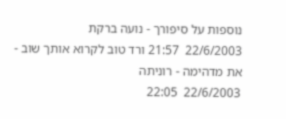נוספות על סיפורך - נועה ברקת
22/6/2003  21:57 ורד טוב לקרוא אותך שוב - את מדהימה - רוניתה
22/6/2003  22:05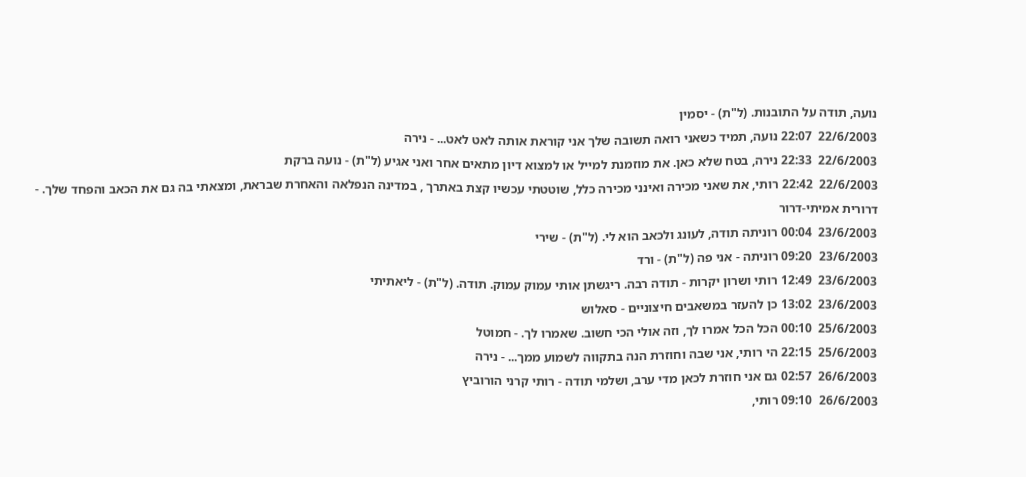נועה, תודה על התובנות. (ל"ת) - יסמין
22/6/2003  22:07 נועה, תמיד כשאני רואה תשובה שלך אני קוראת אותה לאט לאט... - נירה
22/6/2003  22:33 נירה, בטח שלא כאן. את מוזמנת למייל או למצוא דיון מתאים אחר ואני אגיע (ל"ת) - נועה ברקת
22/6/2003  22:42 רותי, את שאני מכירה ואינני מכירה כלל, שוטטתי עכשיו קצת באתרך , במדינה הנפלאה והאחרת שבראת, ומצאתי בה גם את הכאב והפחד שלך. - דרורית אמיתי-דרור
23/6/2003  00:04 רוניתה תודה, לעונג ולכאב הוא לי. (ל"ת) - שירי
23/6/2003  09:20 רוניתה - אני פה (ל"ת) - ורד
23/6/2003  12:49 רותי ושרון יקרות - תודה רבה. ריגשתן אותי עמוק עמוק. תודה. (ל"ת) - ליאתיתי
23/6/2003  13:02 כן להעזר במשאבים חיצוניים - סאלוש
25/6/2003  00:10 הכל הכל אמרו לך, וזה אולי הכי חשוב. שאמרו לך. - חמוטל
25/6/2003  22:15 הי רותי, אני שבה וחוזרת הנה בתקווה לשמוע ממך... - נירה
26/6/2003  02:57 גם אני חוזרת לכאן מדי ערב, ושלמי תודה - רותי קרני הורוביץ
26/6/2003  09:10 רותי,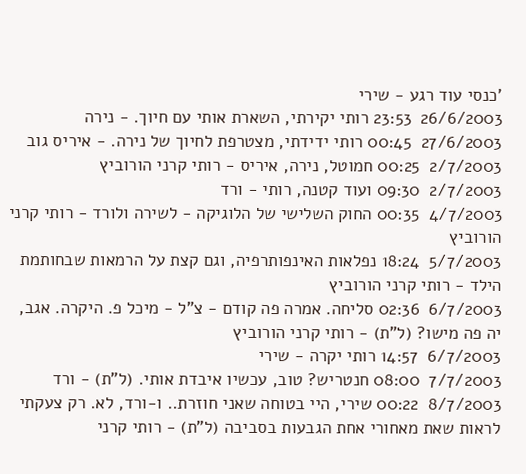'כנסי עוד רגע - שירי
26/6/2003  23:53 רותי יקירתי, השארת אותי עם חיוך. - נירה
27/6/2003  00:45 רותי ידידתי, מצטרפת לחיוך של נירה. - איריס גוב
2/7/2003  00:25 חמוטל, נירה, איריס - רותי קרני הורוביץ
2/7/2003  09:30 ועוד קטנה, רותי - ורד
4/7/2003  00:35 החוק השלישי של הלוגיקה - לשירה ולורד - רותי קרני הורוביץ
5/7/2003  18:24 נפלאות האינפותרפיה, וגם קצת על הרמאות שבחותמת הילד - רותי קרני הורוביץ
6/7/2003  02:36 סליחה. אמרה פה קודם - צ"ל - מיכל פ. היקרה. אגב, יה פה מישו? (ל"ת) - רותי קרני הורוביץ
6/7/2003  14:57 רותי יקרה - שירי
7/7/2003  08:00 חנטריש? טוב, עכשיו איבדת אותי. (ל"ת) - ורד
8/7/2003  00:22 שירי, היי בטוחה שאני חוזרת.. ו-ורד, לא. רק צעקתי לראות שאת מאחורי אחת הגבעות בסביבה (ל"ת) - רותי קרני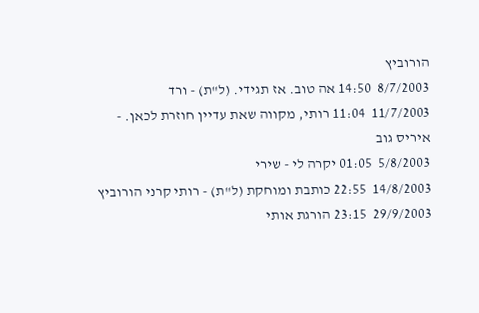הורוביץ
8/7/2003  14:50 אה טוב. אז תגידי. (ל"ת) - ורד
11/7/2003  11:04 רותי, מקווה שאת עדיין חוזרת לכאן. - איריס גוב
5/8/2003  01:05 יקרה לי - שירי
14/8/2003  22:55 כותבת ומוחקת (ל"ת) - רותי קרני הורוביץ
29/9/2003  23:15 הורגת אותי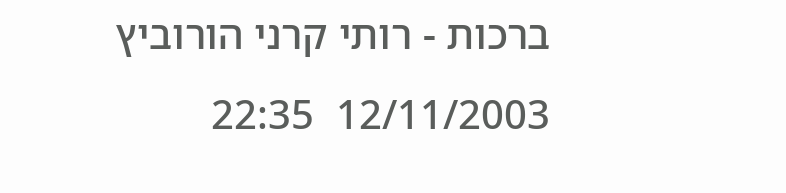ברכות - רותי קרני הורוביץ
12/11/2003  22:35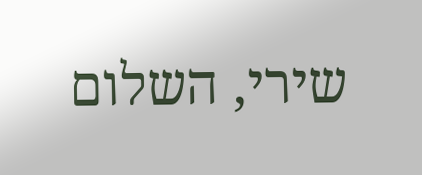שירי, השלום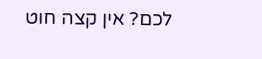לכם? אין קצה חוט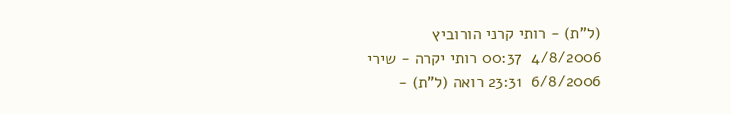(ל"ת) - רותי קרני הורוביץ
4/8/2006  00:37 רותי יקרה - שירי
6/8/2006  23:31 רואה (ל"ת) -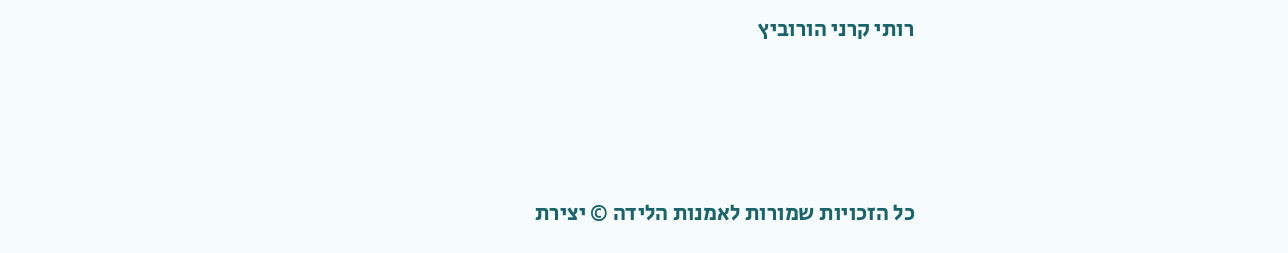רותי קרני הורוביץ





כל הזכויות שמורות לאמנות הלידה © יצירת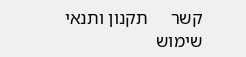קשר     תקנון ותנאי שימוש